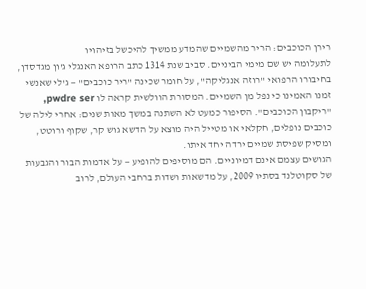רירן הכוכבים: הריר מהשמיים שהמדע ממשיך להיכשל בזיהויו
לתעלומה יש שם מימי הביניים. סביב שנת 1314 כתב הרופא האנגלי ג'ון מגדסדן, בחיבורו הרפואי "רוזה אנגליקה", על חומר שכינה "ריר כוכבים" — ג'לי שאנשי זמנו האמינו כי נפל מן השמיים. המסורת הוולשית קראה לו pwdre ser, "ריקבון הכוכבים". הסיפור כמעט לא השתנה במשך מאות שנים: אחרי לילה של כוכבים נופלים, חקלאי או מטייל היה מוצא על הדשא גוש קר, שקוף ורוטט, ומסיק שפיסת שמיים ירדה יחד איתו.
הגושים עצמם אינם דמיוניים. הם מוסיפים להופיע — על אדמות הבור והגבעות של סקוטלנד בסתיו 2009, על מדשאות ושדות ברחבי העולם, לרוב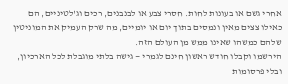אחרי גשם או בעונות לחות. חסרי צבע או לבנבנים, רכים וג'לטיניים, הם כאילו צצים מאין ונמסים בתוך יום או יומיים, מה שרק העמיק את המוניטין שלהם כמשהו שאינו ממש מן העולם הזה.
הירשמו וקבלו חודש ראשון חינם לגמרי — גישה בלתי מוגבלת לכל הארכיון, ובלי פרסומות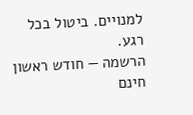למנויים. ביטול בכל רגע.
הרשמה — חודש ראשון חינם